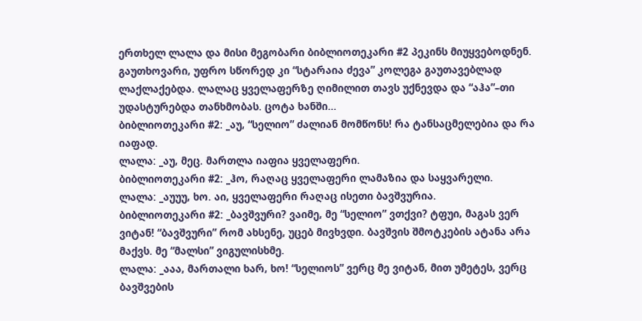ერთხელ ლალა და მისი მეგობარი ბიბლიოთეკარი #2 პეკინს მიუყვებოდნენ. გაუთხოვარი, უფრო სწორედ კი “სტარაია ძევა” კოლეგა გაუთავებლად ლაქლაქებდა. ლალაც ყველაფერზე ღიმილით თავს უქნევდა და “აჰა”–თი უდასტურებდა თანხმობას. ცოტა ხანში…
ბიბლიოთეკარი #2: _აუ, “სელიო” ძალიან მომწონს! რა ტანსაცმელებია და რა იაფად.
ლალა: _აუ, მეც. მართლა იაფია ყველაფერი.
ბიბლიოთეკარი #2: _ჰო, რაღაც ყველაფერი ლამაზია და საყვარელი.
ლალა: _აუუუ, ხო. აი, ყველაფერი რაღაც ისეთი ბავშვურია.
ბიბლიოთეკარი #2: _ბავშვური? ვაიმე, მე “სელიო” ვთქვი? ტფუი, მაგას ვერ ვიტან! “ბავშვური” რომ ახსენე, უცებ მივხვდი. ბავშვის შმოტკების ატანა არა მაქვს. მე “მალსი” ვიგულისხმე.
ლალა: _ააა, მართალი ხარ, ხო! “სელიოს” ვერც მე ვიტან, მით უმეტეს, ვერც ბავშვების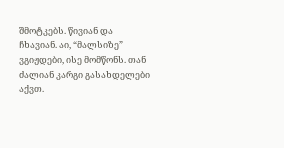შმოტკებს. წივიან და ჩხავიან. აი, “მალსიზე” ვგიჟდები, ისე მომწონს. თან ძალიან კარგი გასახდელები აქვთ.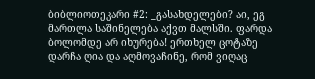ბიბლიოთეკარი #2: _გასახდელები? აი, ეგ მართლა საშინელება აქვთ მალსში. ფარდა ბოლომდე არ იხურება! ერთხელ ცოტაზე დარჩა ღია და აღმოვაჩინე, რომ ვიღაც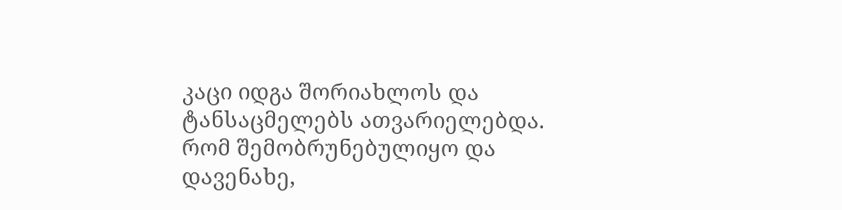კაცი იდგა შორიახლოს და ტანსაცმელებს ათვარიელებდა. რომ შემობრუნებულიყო და დავენახე,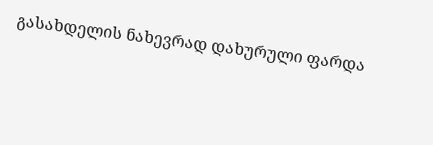გასახდელის ნახევრად დახურული ფარდა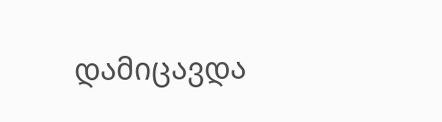დამიცავდა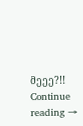მეეე?!! Continue reading →